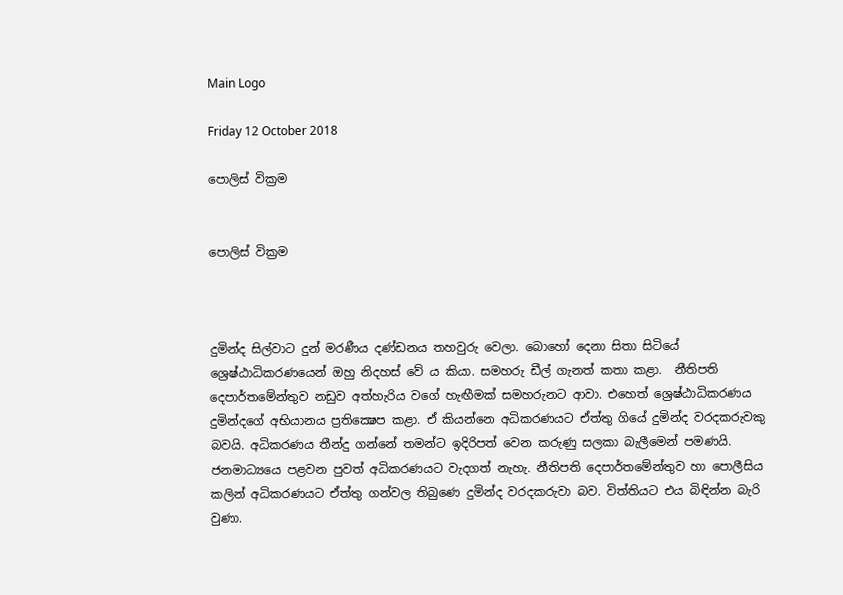Main Logo

Friday 12 October 2018

පොලිස් වික්‍රම


පොලිස් වික්‍රම



දුමින්ද සිල්වාට දුන් මරණීය දණ්ඩනය තහවුරු වෙලා. බොහෝ දෙනා සිතා සිටියේ ශ්‍රෙෂ්ඨාධිකරණයෙන් ඔහු නිදහස් වේ ය කියා. සමහරු ඩීල් ගැනත් කතා කළා.  නීතිපති දෙපාර්තමේන්තුව නඩුව අත්හැරිය වගේ හැඟීමක් සමහරුනට ආවා. එහෙත් ශ්‍රෙෂ්ඨාධිකරණය දුමින්දගේ අභියානය ප්‍රතික්‍ෂෙප කළා. ඒ කියන්නෙ අධිකරණයට ඒත්තු ගියේ දුමින්ද වරදකරුවකු බවයි. අධිකරණය තීන්දු ගන්නේ තමන්ට ඉදිරිපත් වෙන කරුණු සලකා බැලීමෙන් පමණයි. ජනමාධ්‍යයෙ පළවන පුවත් අධිකරණයට වැදගත් නැහැ. නීතිපති දෙපාර්තමේන්තුව හා පොලීසිය කලින් අධිකරණයට ඒත්තු ගන්වල තිබුණෙ දුමින්ද වරදකරුවා බව. විත්තියට එය බිඳින්න බැරි වුණා.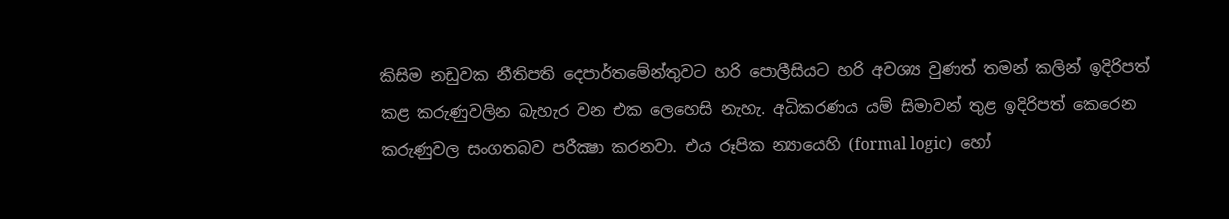කිසිම නඩුවක නීතිපති දෙපාර්තමේන්තුවට හරි පොලීසියට හරි අවශ්‍ය වුණත් තමන් කලින් ඉදිරිපත් කළ කරුණුවලින බැහැර වන එක ලෙහෙසි නැහැ. අධිකරණය යම් සිමාවන් තුළ ඉදිරිපත් කෙරෙන කරුණුවල සංගතබව පරීක්‍ෂා කරනවා. එය රූපික න්‍යායෙහි (formal logic)  හෝ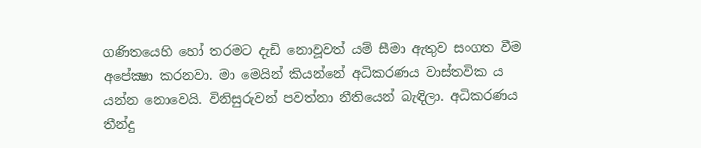ගණිතයෙහි හෝ තරමට දැඩි නොවූවත් යම් සීමා ඇතුව සංගත වීම අපේක්‍ෂා කරනවා. මා මෙයින් කියන්නේ අධිකරණය වාස්තවික ය යන්න නොවෙයි. විනිසුරුවන් පවත්නා නීතියෙන් බැඳිලා. අධිකරණය තීන්දු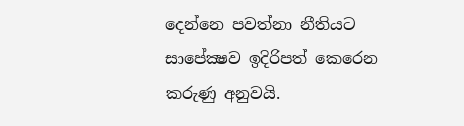දෙන්නෙ පවත්නා නීතියට සාපේක්‍ෂව ඉදිරිපත් කෙරෙන කරුණු අනුවයි.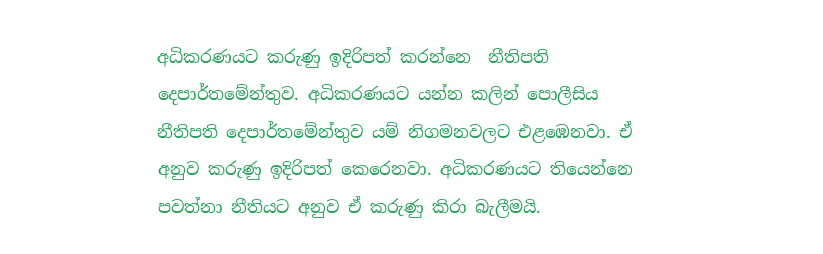අධිකරණයට කරුණු ඉදිරිපත් කරන්නෙ  නීතිපති දෙපාර්තමේන්තුව. අධිකරණයට යන්න කලින් පොලීසිය නීතිපති දෙපාර්තමේන්තුව යම් නිගමනවලට එළඹෙනවා. ඒ අනුව කරුණු ඉදිරිපත් කෙරෙනවා. අධිකරණයට තියෙන්නෙ පවත්නා නීතියට අනුව ඒ කරුණු කිරා බැලීමයි.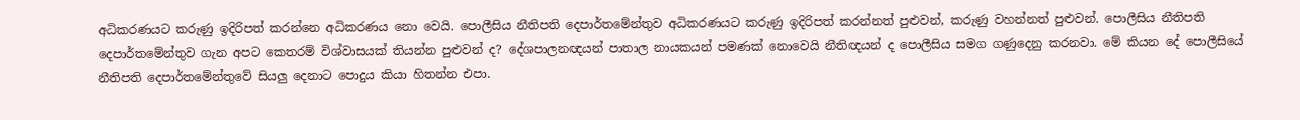අධිකරණයට කරුණු ඉදිරිපත් කරන්නෙ අධිකරණය නො වෙයි. පොලීසිය නීතිපති දෙපාර්තමේන්තුව අධිකරණයට කරුණු ඉදිරිපත් කරන්නත් පුළුවන්, කරුණු වහන්නත් පුළුවන්. පොලීසිය නීතිපති දෙපාර්තමේන්තුව ගැන අපට කෙතරම් විශ්වාසයක් තියන්න පුළුවන් ද? දේශපාලනඥයන් පාතාල නායකයන් පමණක් නොවෙයි නීතිඥයන් ද පොලීසිය සමග ගණුදෙනු කරනවා. මේ කියන දේ පොලීසියේ නීතිපති දෙපාර්තමේන්තුවේ සියලු දෙනාට පොදුය කියා හිතන්න එපා.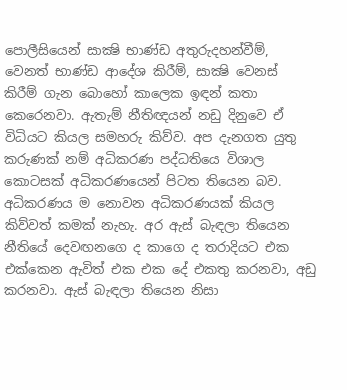පොලීසියෙන් සාක්‍ෂි භාණ්ඩ අතුරුදහන්වීම්, වෙනත් භාණ්ඩ ආදේශ කිරීම්, සාක්‍ෂි වෙනස් කිරීම් ගැන බොහෝ කාලෙක ඉඳන් කතා කෙරෙනවා. ඇතැම් නීතිඥයන් නඩු දිනුවෙ ඒ විධියට කියල සමහරු කිව්ව. අප දැනගත යුතු කරුණක් නම් අධිකරණ පද්ධතියෙ විශාල කොටසක් අධිකරණයෙන් පිටත තියෙන බව. අධිකරණය ම නොවන අධිකරණයක් කියල කිව්වත් කමක් නැහැ. අර ඇස් බැඳලා තියෙන නීතියේ දෙවඟනගෙ ද කාගෙ ද තරාදියට එක එක්කෙන ඇවිත් එක එක දේ එකතු කරනවා, අඩු කරනවා. ඇස් බැඳලා තියෙන නිසා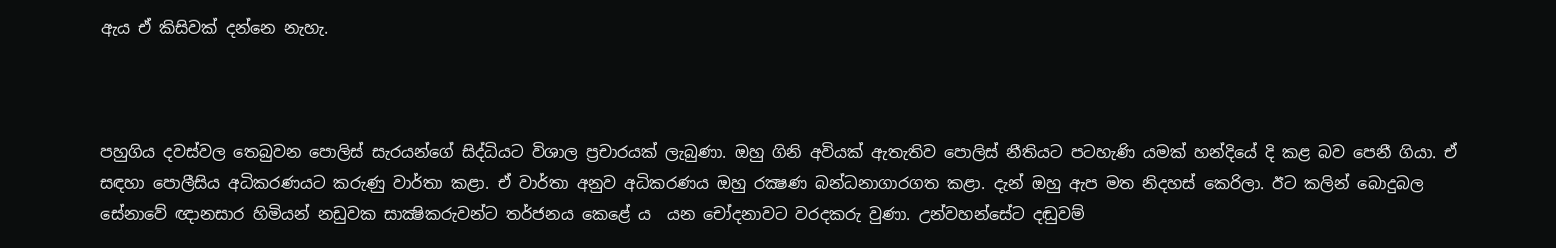ඇය ඒ කිසිවක් දන්නෙ නැහැ.



පහුගිය දවස්වල තෙබුවන පොලිස් සැරයන්ගේ සිද්ධියට විශාල ප්‍රචාරයක් ලැබුණා. ඔහු ගිනි අවියක් ඇතැතිව පොලිස් නීතියට පටහැණි යමක් හන්දියේ දි කළ බව පෙනී ගියා. ඒ සඳහා පොලීසිය අධිකරණයට කරුණු වාර්තා කළා. ඒ වාර්තා අනුව අධිකරණය ඔහු රක්‍ෂණ බන්ධනාගාරගත කළා. දැන් ඔහු ඇප මත නිදහස් කෙරිලා. ඊට කලින් බොදුබල සේනාවේ ඥානසාර හිමියන් නඩුවක සාක්‍ෂිකරුවන්ට තර්ජනය කෙළේ ය  යන චෝදනාවට වරදකරු වුණා. උන්වහන්සේට දඬුවම්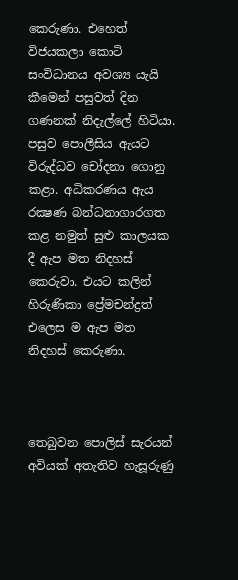කෙරුණා. එහෙත් විජයකලා කොටි සංවිධානය අවශ්‍ය යැයි කීමෙන් පසුවත් දින ගණනක් නිදැල්ලේ හිටියා. පසුව පොලීසිය ඇයට විරුද්ධව චෝදනා ගොනු කළා. අධිකරණය ඇය රක්‍ෂණ බන්ධනාගාරගත කළ නමුත් සුළු කාලයක දී ඇප මත නිදහස් කෙරුවා. එයට කලින් හිරුණිකා ප්‍රේමචන්ද්‍රත් එලෙස ම ඇප මත නිදහස් කෙරුණා.



තෙබුවන පොලිස් සැරයන් අවියක් අතැතිව හැසූරුණු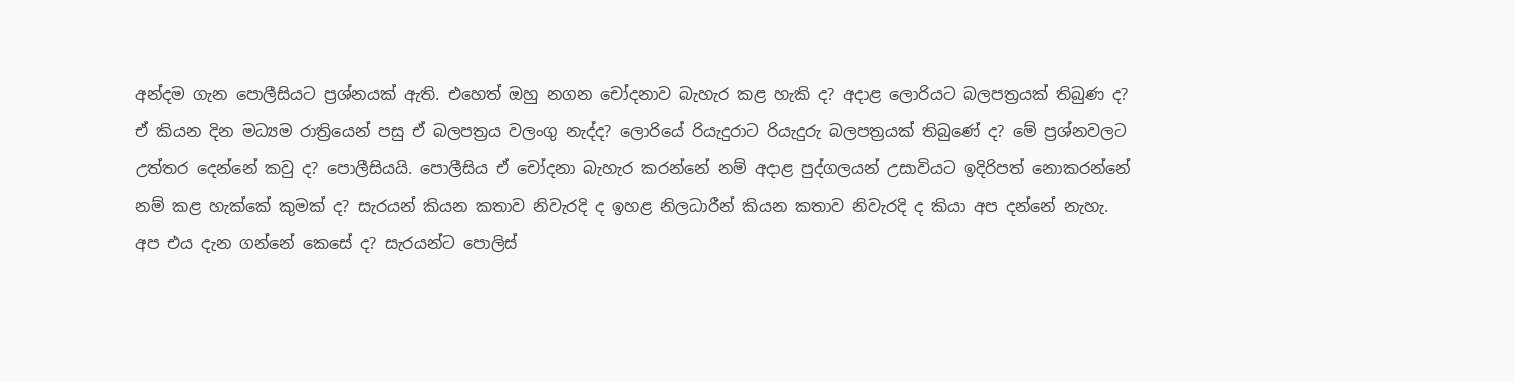අන්දම ගැන පොලීසියට ප්‍රශ්නයක් ඇති. එහෙත් ඔහු නගන චෝදනාව බැහැර කළ හැකි ද? අදාළ ලොරියට බලපත්‍රයක් තිබුණ ද? ඒ කියන දින මධ්‍යම රාත්‍රියෙන් පසු ඒ බලපත්‍රය වලංගු නැද්ද? ලොරියේ රියැදුරාට රියැදුරු බලපත්‍රයක් තිබුණේ ද? මේ ප්‍රශ්නවලට උත්තර දෙන්නේ කවු ද? පොලීසියයි. පොලීසිය ඒ චෝදනා බැහැර කරන්නේ නම් අදාළ පුද්ගලයන් උසාවියට ඉදිරිපත් නොකරන්නේ නම් කළ හැක්කේ කුමක් ද? සැරයන් කියන කතාව නිවැරදි ද ඉහළ නිලධාරීන් කියන කතාව නිවැරදි ද කියා අප දන්නේ නැහැ. අප එය දැන ගන්නේ කෙසේ ද? සැරයන්ට පොලිස්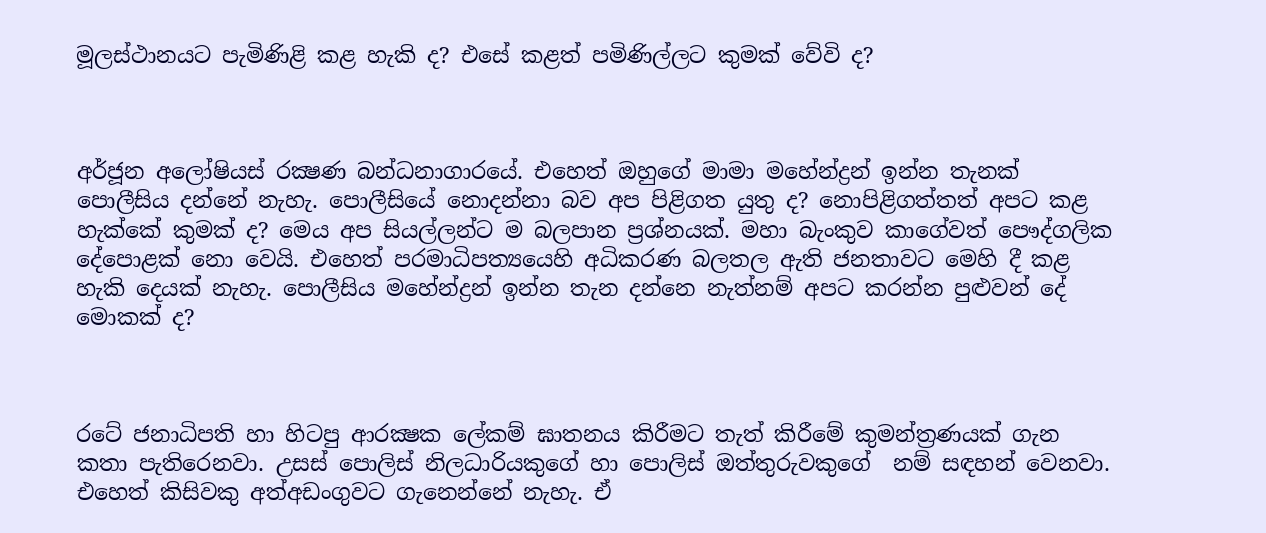මූලස්ථානයට පැමිණිළි කළ හැකි ද? එසේ කළත් පමිණිල්ලට කුමක් වේවි ද?



අර්ජූන අලෝෂියස් රක්‍ෂණ බන්ධනාගාරයේ. එහෙත් ඔහුගේ මාමා මහේන්ද්‍රන් ඉන්න තැනක් පොලීසිය දන්නේ නැහැ. පොලීසියේ නොදන්නා බව අප පිළිගත යුතු ද? නොපිළිගත්තත් අපට කළ හැක්කේ කුමක් ද? මෙය අප සියල්ලන්ට ම බලපාන ප්‍රශ්නයක්. මහා බැංකුව කාගේවත් පෞද්ගලික දේපොළක් නො වෙයි. එහෙත් පරමාධිපත්‍යයෙහි අධිකරණ බලතල ඇති ජනතාවට මෙහි දී කළ හැකි දෙයක් නැහැ. පොලීසිය මහේන්ද්‍රන් ඉන්න තැන දන්නෙ නැත්නම් අපට කරන්න පුළුවන් දේ මොකක් ද?



රටේ ජනාධිපති හා හිටපු ආරක්‍ෂක ලේකම් ඝාතනය කිරීමට තැත් කිරීමේ කුමන්ත්‍රණයක් ගැන කතා පැතිරෙනවා. උසස් පොලිස් නිලධාරියකුගේ හා පොලිස් ඔත්තුරුවකුගේ  නම් සඳහන් වෙනවා. එහෙත් කිසිවකු අත්අඩංගුවට ගැනෙන්නේ නැහැ. ඒ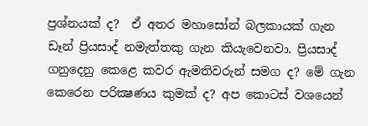ප්‍රශ්නයක් ද?  ඒ අතර මහාසෝන් බලකායක් ගැන ඩෑන් ප්‍රියසාද් නමැත්තකු ගැන කියැවෙනවා. ප්‍රියසාද් ගනුදෙනු කෙළෙ කවර ඇමතිවරුන් සමග ද? මේ ගැන කෙරෙන පරික්‍ෂණය කුමක් ද? අප කොටස් වශයෙන්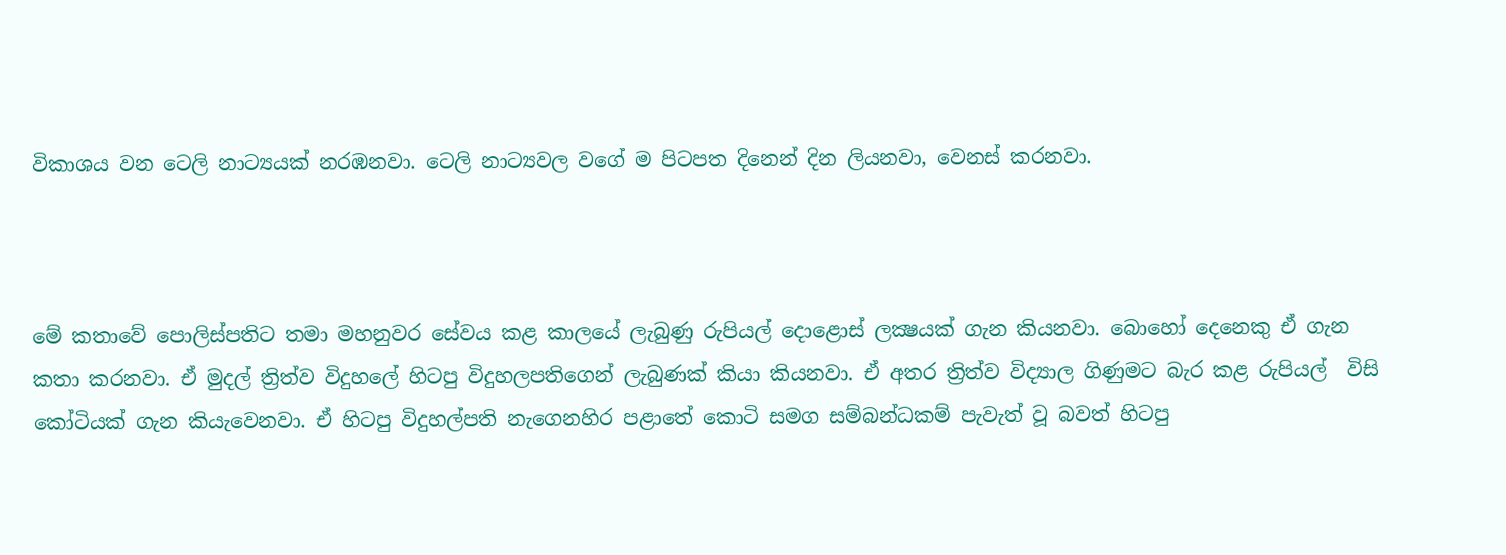විකාශය වන ටෙලි නාට්‍යයක් නරඹනවා. ටෙලි නාට්‍යවල වගේ ම පිටපත දිනෙන් දින ලියනවා, වෙනස් කරනවා.



මේ කතාවේ පොලිස්පතිට තමා මහනුවර සේවය කළ කාලයේ ලැබුණු රුපියල් දොළොස් ලක්‍ෂයක් ගැන කියනවා. බොහෝ දෙනෙකු ඒ ගැන කතා කරනවා. ඒ මුදල් ත්‍රිත්ව විදුහලේ හිටපු විදුහලපතිගෙන් ලැබුණක් කියා කියනවා. ඒ අතර ත්‍රිත්ව විද්‍යාල ගිණුමට බැර කළ රුපියල්  විසි කෝටියක් ගැන කියැවෙනවා. ඒ හිටපු විදුහල්පති නැගෙනහිර පළාතේ කොටි සමග සම්බන්ධකම් පැවැත් වූ බවත් හිටපු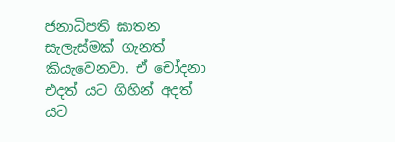ජනාධිපති ඝාතන සැලැස්මක් ගැනත් කියැවෙනවා. ඒ චෝදනා  එදත් යට ගිහින් අදත් යට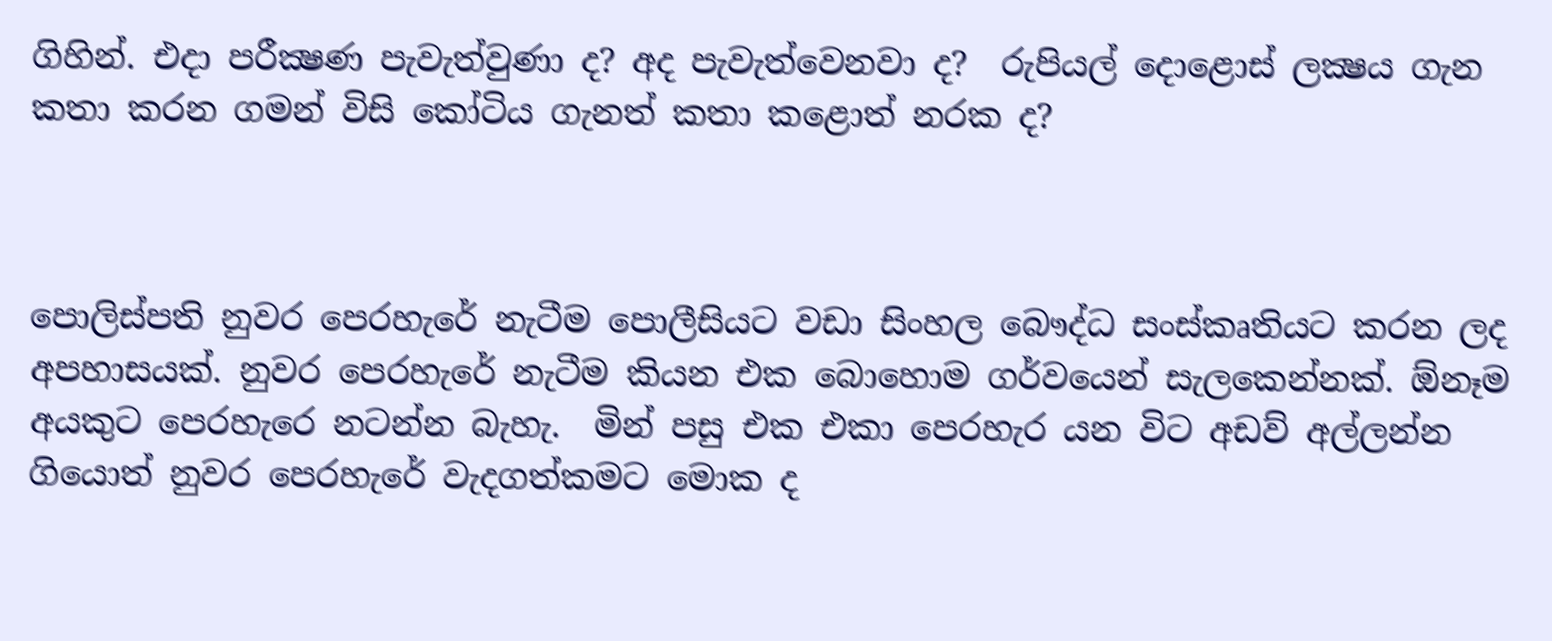ගිහින්. එදා පරීක්‍ෂණ පැවැත්වුණා ද? අද පැවැත්වෙනවා ද?  රුපියල් දොළොස් ලක්‍ෂය ගැන කතා කරන ගමන් විසි කෝටිය ගැනත් කතා කළොත් නරක ද?



පොලිස්පති නුවර පෙරහැරේ නැටීම පොලීසියට වඩා සිංහල බෞද්ධ සංස්කෘතියට කරන ලද අපහාසයක්. නුවර පෙරහැරේ නැටීම කියන එක බොහොම ගර්වයෙන් සැලකෙන්නක්. ඕනෑම අයකුට පෙරහැරෙ නටන්න බැහැ.  මින් පසු එක එකා පෙරහැර යන විට අඩව් අල්ලන්න ගියොත් නුවර පෙරහැරේ වැදගත්කමට මොක ද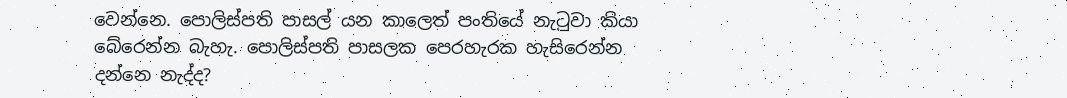වෙන්නෙ. පොලිස්පති පාසල් යන කාලෙත් පංතියේ නැටුවා කියා බේරෙන්න බැහැ. පොලිස්පති පාසලක පෙරහැරක හැසිරෙන්න දන්නෙ නැද්ද?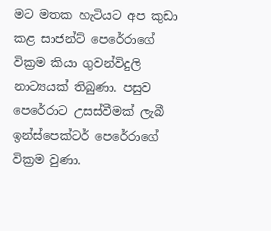මට මතක හැටියට අප කුඩා කළ සාජන්ට් පෙරේරාගේ වික්‍රම කියා ගුවන්විදුලි නාට්‍යයක් තිබුණා. පසුව පෙරේරාට උසස්වීමක් ලැබී ඉන්ස්පෙක්ටර් පෙරේරාගේ වික්‍රම වුණා.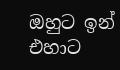ඔහුට ඉන් එහාට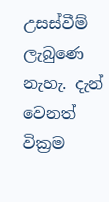උසස්වීම් ලැබුණෙ නැහැ. දැන් වෙනත් වික්‍රම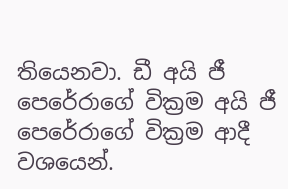තියෙනවා. ඩී අයි ජී පෙරේරාගේ වික්‍රම අයි ජී පෙරේරාගේ වික්‍රම ආදී වශයෙන්.